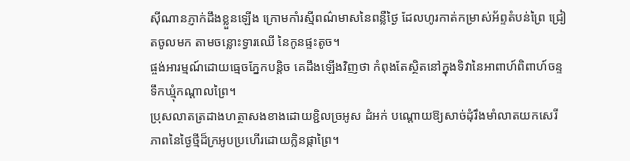ស៊ីណានភ្ញាក់ដឹងខ្លួនឡើង ក្រោមកាំរស្មីពណ៌មាសនៃពន្លឺថ្ងៃ ដែលហូរកាត់កម្រាស់អ័ព្ទតំបន់ព្រៃ ជ្រៀតចូលមក តាមចន្លោះទ្វារឈើ នៃកូនផ្ទះតូច។
ផ្ចង់អារម្មណ៍ដោយធ្មេចភ្នែកបន្តិច គេដឹងឡើងវិញថា កំពុងតែស្ថិតនៅក្នុងទិវានៃអាពាហ៍ពិពាហ៍ចន្ទទឹកឃ្មុំកណ្តាលព្រៃ។
ប្រុសលាតត្រដាងហត្ថាសងខាងដោយខ្ជិលច្រអូស ដំអក់ បណ្តោយឱ្យសាច់ដុំរឹងមាំលាតយកសេរីភាពនៃថ្ងៃថ្មីដ៏ក្រអូបប្រហើរដោយក្លិនផ្កាព្រៃ។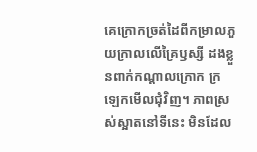គេក្រោកច្រត់ដៃពីកម្រាលភួយក្រាលលើគ្រៃឫស្សី ដងខ្លួនពាក់កណ្តាលក្រោក ក្រឡេកមើលជុំវិញ។ ភាពស្រស់ស្អាតនៅទីនេះ មិនដែល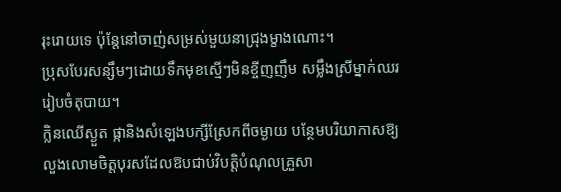រុះរោយទេ ប៉ុន្តែនៅចាញ់សម្រស់មួយនាជ្រុងម្ខាងណោះ។
ប្រុសបែរសន្សឹមៗដោយទឹកមុខស្មើៗមិនខ្ចីញញឹម សម្លឹងស្រីម្នាក់ឈររៀបចំតុបាយ។
ក្លិនឈើស្ងួត ផ្កានិងសំឡេងបក្សីស្រែកពីចម្ងាយ បន្ថែមបរិយាកាសឱ្យលួងលោមចិត្តបុរសដែលឱបជាប់វិបត្តិបំណុលគ្រួសា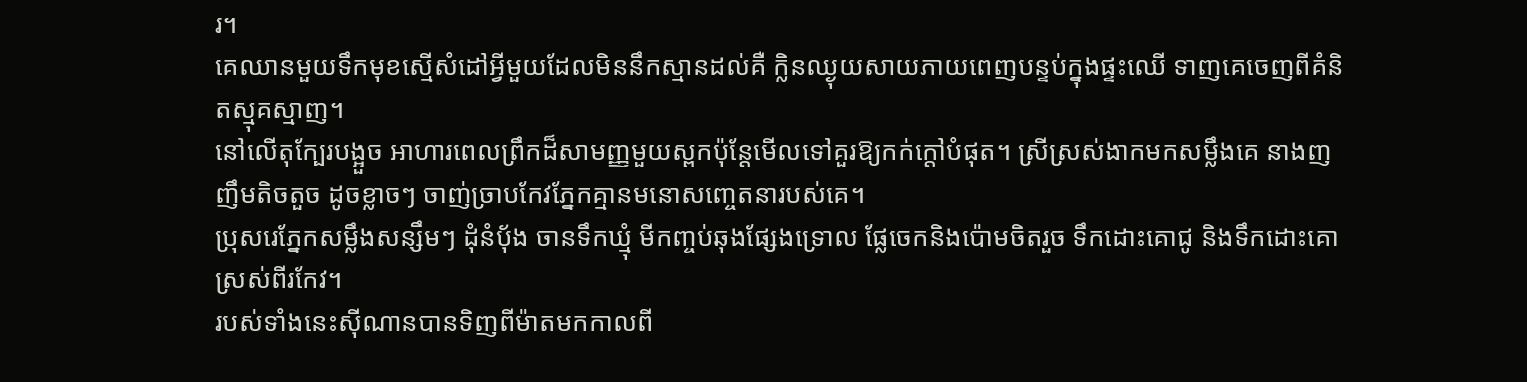រ។
គេឈានមួយទឹកមុខស្មើសំដៅអ្វីមួយដែលមិននឹកស្មានដល់គឺ ក្លិនឈ្ងុយសាយភាយពេញបន្ទប់ក្នុងផ្ទះឈើ ទាញគេចេញពីគំនិតស្មុគស្មាញ។
នៅលើតុក្បែរបង្អួច អាហារពេលព្រឹកដ៏សាមញ្ញមួយស្ពកប៉ុន្តែមើលទៅគួរឱ្យកក់ក្តៅបំផុត។ ស្រីស្រស់ងាកមកសម្លឹងគេ នាងញញឹមតិចតួច ដូចខ្លាចៗ ចាញ់ច្រាបកែវភ្នែកគ្មានមនោសញ្ចេតនារបស់គេ។
ប្រុសរេភ្នែកសម្លឹងសន្សឹមៗ ដុំនំប៉័ង ចានទឹកឃ្មុំ មីកញ្ចប់ឆុងផ្សែងទ្រោល ផ្លែចេកនិងប៉ោមចិតរួច ទឹកដោះគោជូ និងទឹកដោះគោស្រស់ពីរកែវ។
របស់ទាំងនេះស៊ីណានបានទិញពីម៉ាតមកកាលពី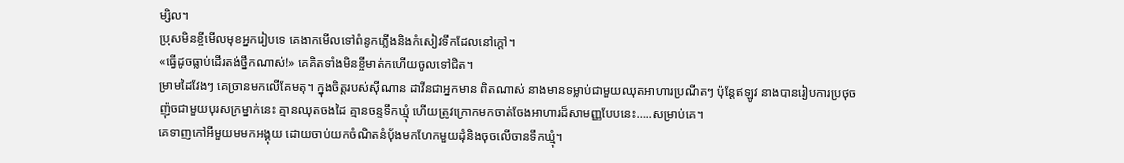ម្សិល។
ប្រុសមិនខ្ចីមើលមុខអ្នករៀបទេ គេងាកមើលទៅពំនូកភ្លើងនិងកំសៀវទឹកដែលនៅក្តៅ។
«ធ្វើដូចធ្លាប់ដើរតង់ថ្នឹកណាស់!» គេគិតទាំងមិនខ្ចីមាត់កហើយចូលទៅជិត។
ម្រាមដៃវែងៗ គេច្រានមកលើគែមតុ។ ក្នុងចិត្តរបស់ស៊ីណាន ដាវីនជាអ្នកមាន ពិតណាស់ នាងមានទម្លាប់ជាមួយឈុតអាហារប្រណីតៗ ប៉ុន្តែឥឡូវ នាងបានរៀបការប្រថុចញ៉ុចជាមួយបុរសក្រម្នាក់នេះ គ្មានឈុតចងដៃ គ្មានចន្ទទឹកឃ្មុំ ហើយត្រូវក្រោកមកចាត់ចែងអាហារដ៏សាមញ្ញបែបនេះ…..សម្រាប់គេ។
គេទាញកៅអីមួយមមកអង្គុយ ដោយចាប់យកចំណិតនំប៉័ងមកហែកមួយដុំនិងចុចលើចានទឹកឃ្មុំ។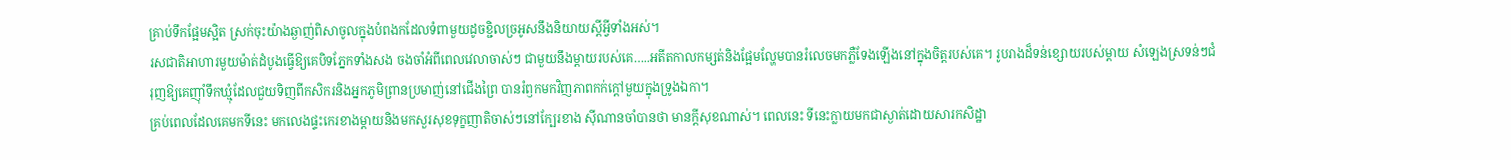គ្រាប់ទឹកផ្អែមស្អិត ស្រក់ចុះយ៉ាងឆ្ងាញ់ពិសាចូលក្នុងបំពងកដែលទំពាមួយដូចខ្ជិលច្រអូសនឹងនិយាយស្តីអ្វីទាំងអស់។
រសជាតិអាហារមួយម៉ាត់ដំបូងធ្វើឱ្យគេបិទភ្នែកទាំងសង ចងចាំអំពីពេលវេលាចាស់ៗ ជាមួយនឹងម្តាយរបស់គេ…..អតីតកាលកម្សត់និងផ្អែមល្ហែមបានរំលេចមកភ្លឺទែងឡើងនៅក្នុងចិត្តរបស់គេ។ រូបរាងដ៏ទន់ខ្សោយរបស់ម្តាយ សំឡេងស្រទន់ៗជំរុញឱ្យគេញ៉ាំទឹកឃ្មុំដែលជួយទិញពីកសិករនិងអ្នកភូមិព្រានប្រមាញ់នៅជើងព្រៃ បានរំឭកមកវិញភាពកក់ក្តៅមួយក្នុងទ្រូងឯកា។
គ្រប់ពេលដែលគេមកទីនេះ មកលេងផ្ទះកេរខាងម្តាយនិងមកសួរសុខទុក្ខញាតិចាស់ៗនៅក្បែរខាង ស៊ីណានចាំបានថា មានក្តីសុខណាស់។ ពេលនេះ ទីនេះក្លាយមកជាស្ងាត់ដោយសារកសិដ្ឋា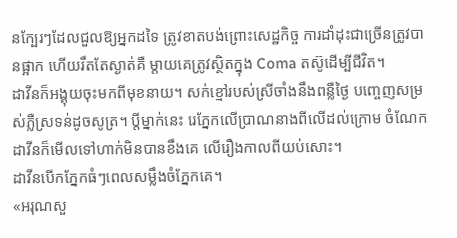នក្បែរៗដែលជួលឱ្យអ្នកដទៃ ត្រូវខាតបង់ព្រោះសេដ្ឋកិច្ច ការដាំដុះជាច្រើនត្រូវបានផ្អាក ហើយរឹតតែស្ងាត់គឺ ម្តាយគេត្រូវស្ថិតក្នុង Coma តស៊ូដើម្បីជីវិត។
ដាវីនក៏អង្គុយចុះមកពីមុខនាយ។ សក់ខ្មៅរបស់ស្រីចាំងនឹងពន្លឺថ្ងៃ បញ្ចេញសម្រស់ភ្លឺស្រទន់ដូចសូត្រ។ ប្តីម្នាក់នេះ រេភ្នែកលើប្រាណនាងពីលើដល់ក្រោម ចំណែកដាវីនក៏មើលទៅហាក់មិនបានខឹងគេ លើរឿងកាលពីយប់សោះ។
ដាវីនបើកភ្នែកធំៗពេលសម្លឹងចំភ្នែកគេ។
«អរុណសួ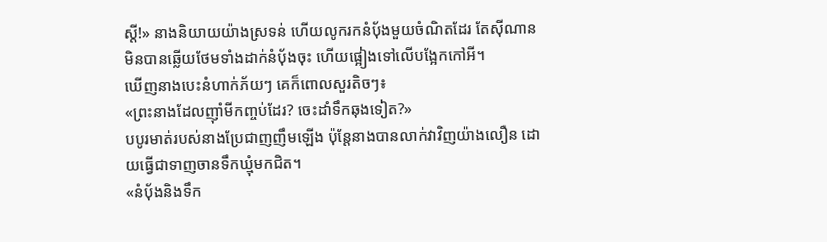ស្តី!» នាងនិយាយយ៉ាងស្រទន់ ហើយលូករកនំប៉័ងមួយចំណិតដែរ តែស៊ីណានមិនបានឆ្លើយថែមទាំងដាក់នំបុ័ងចុះ ហើយផ្អៀងទៅលើបង្អែកកៅអី។
ឃើញនាងបេះនំហាក់ភ័យៗ គេក៏ពោលសួរតិចៗ៖
«ព្រះនាងដែលញ៉ាំមីកញ្ចប់ដែរ? ចេះដាំទឹកឆុងទៀត?»
បបូរមាត់របស់នាងប្រែជាញញឹមឡើង ប៉ុន្តែនាងបានលាក់វាវិញយ៉ាងលឿន ដោយធ្វើជាទាញចានទឹកឃ្មុំមកជិត។
«នំប៉័ងនិងទឹក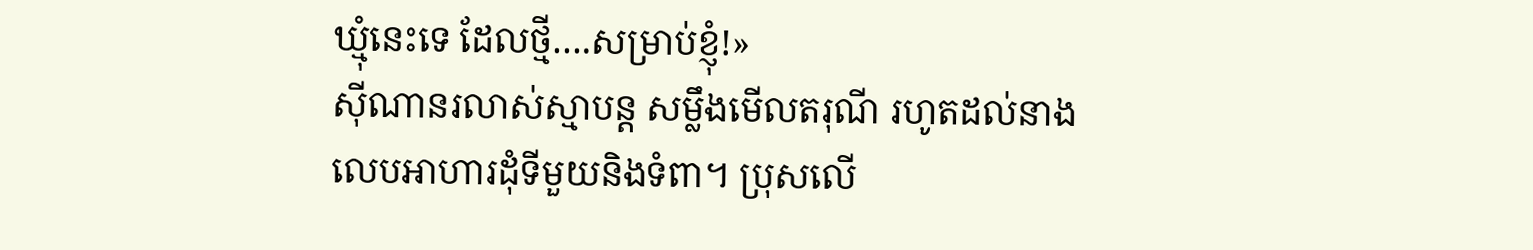ឃ្មុំនេះទេ ដែលថ្មី….សម្រាប់ខ្ញុំ!»
ស៊ីណានរលាស់ស្មាបន្ត សម្លឹងមើលតរុណី រហូតដល់នាងលេបអាហារដុំទីមួយនិងទំពា។ ប្រុសលើ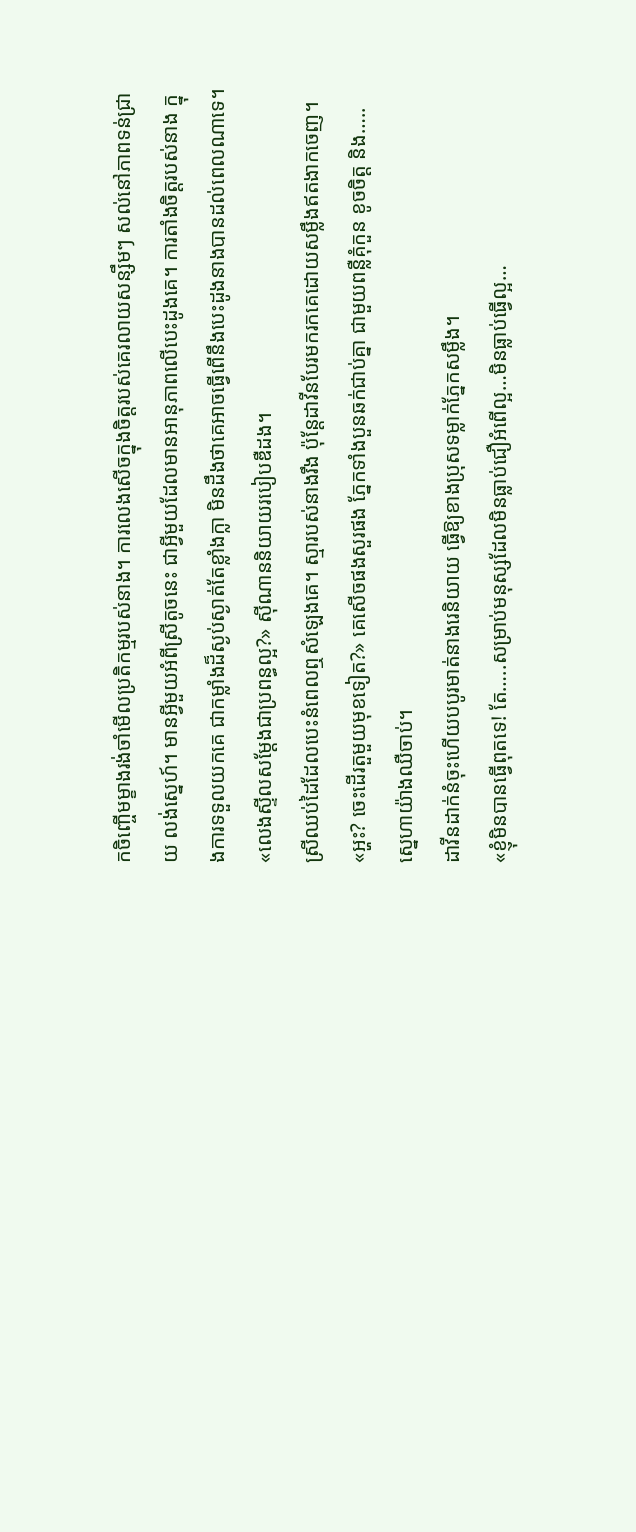កចិញ្ចើមម្ខាងរង់ចាំមើលប្រតិកម្មរបស់នាង។ ការលេងសើចក្នុងចិត្តរបស់គេរលាយសន្សឹមៗ សល់នៅភាពទន់ជ្រាយ លង់ស្នេហ៍។ មានអ្វីមួយអំពីស្រីតូចនេះ ជាអ្វីមួយដែលមានអានុភាពលើបេះដូងគេ។ ការតាំងចិត្តរបស់នាង ក្នុងការទទួលយកគេ ជាកម្លាំងដ៏ស្ងប់ស្ងាត់តែខ្លាំងក្លា មិនដឹងថាគេអាចធ្វើពើនឹងបេះដូងនាងបានដល់ពេលណាទេ។
«លេងស្ទីលសម្តែងជាប្រពន្ធល្អ?» ស៊ីណាននិយាយរបៀបឌឺដង។
ស្រីឈប់ដៃដែលបេះនំពេលឮសំឡេងគេ។ ស្មារបស់នាងរឹង ប៉ុន្តែដាវីនបែរមករកគេដោយសម្លឹងឥតងាកចេញ។
«អ្ហះ? ចេះដើរតួមួយមុខទៀត?» គេសើចផងសួរផង ភ្នែកទាំងបួនឆក់ជាប់គ្នា ជាមួយពន្លឺគុំកួន ខូចចិត្ត និង…..ស្នេហាយ៉ាងឈឺចាប់។
ដាវីនដាក់នំចុះហើយបបូរមាត់នាងរេនិយាយ ធ្វើឱ្យខាងប្រុសទម្លាក់ភ្នែកសម្លឹង។
«ខ្ញុំមិនបានធ្វើពុតទេ! តែ…..សម្រាប់មនុស្សដែលមិនធ្លាប់ជឿអំពើល្អ…មិនធ្លាប់ធ្វើល្អ…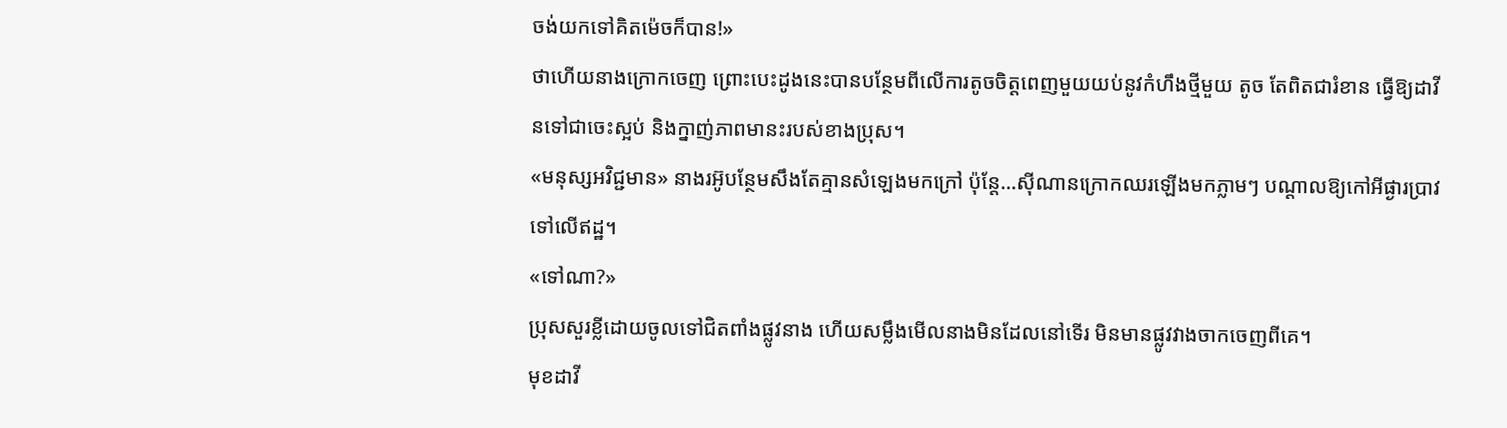ចង់យកទៅគិតម៉េចក៏បាន!»
ថាហើយនាងក្រោកចេញ ព្រោះបេះដូងនេះបានបន្ថែមពីលើការតូចចិត្តពេញមួយយប់នូវកំហឹងថ្មីមួយ តូច តែពិតជារំខាន ធ្វើឱ្យដាវីនទៅជាចេះស្អប់ និងក្នាញ់ភាពមានះរបស់ខាងប្រុស។
«មនុស្សអវិជ្ជមាន» នាងរអ៊ូបន្ថែមសឹងតែគ្មានសំឡេងមកក្រៅ ប៉ុន្តែ…ស៊ីណានក្រោកឈរឡើងមកភ្លាមៗ បណ្តាលឱ្យកៅអីផ្ងារប្រាវទៅលើឥដ្ឋ។
«ទៅណា?»
ប្រុសសួរខ្លីដោយចូលទៅជិតពាំងផ្លូវនាង ហើយសម្លឹងមើលនាងមិនដែលនៅទើរ មិនមានផ្លូវវាងចាកចេញពីគេ។
មុខដាវី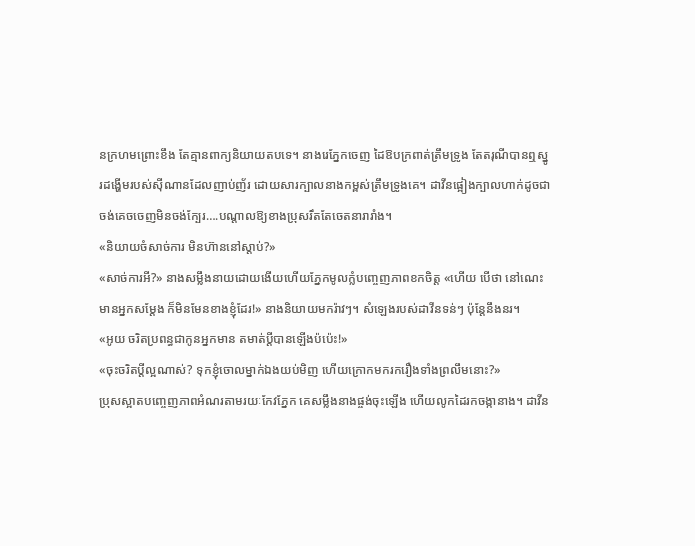នក្រហមព្រោះខឹង តែគ្មានពាក្យនិយាយតបទេ។ នាងរេភ្នែកចេញ ដៃឱបក្រពាត់ត្រឹមទ្រូង តែតរុណីបានឮស្នូរដង្ហើមរបស់ស៊ីណានដែលញាប់ញ័រ ដោយសារក្បាលនាងកម្ពស់ត្រឹមទ្រូងគេ។ ដាវីនផ្អៀងក្បាលហាក់ដូចជា ចង់គេចចេញមិនចង់ក្បែរ….បណ្តាលឱ្យខាងប្រុសរឹតតែចេតនារារាំង។
«និយាយចំសាច់ការ មិនហ៊ាននៅស្តាប់?»
«សាច់ការអី?» នាងសម្លឹងនាយដោយងើយហើយភ្នែកមូលក្លំបញ្ចេញភាពខកចិត្ត «ហើយ បើថា នៅណេះមានអ្នកសម្តែង ក៏មិនមែនខាងខ្ញុំដែរ!» នាងនិយាយមករ៉ាវៗ។ សំឡេងរបស់ដាវីនទន់ៗ ប៉ុន្តែនឹងនរ។
«អូយ ចរិតប្រពន្ធជាកូនអ្នកមាន តមាត់ប្តីបានឡើងប៉ប៉េះ!»
«ចុះចរិតប្តីល្អណាស់? ទុកខ្ញុំចោលម្នាក់ឯងយប់មិញ ហើយក្រោកមករករឿងទាំងព្រលឹមនោះ?»
ប្រុសស្អាតបញ្ចេញភាពអំណរតាមរយៈកែវភ្នែក គេសម្លឹងនាងផ្ចង់ចុះឡើង ហើយលូកដៃរកចង្កានាង។ ដាវីន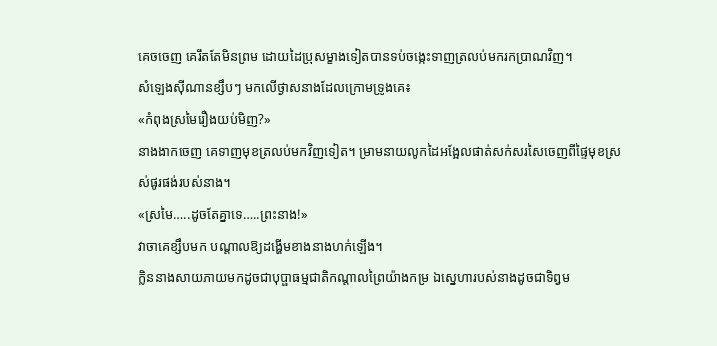គេចចេញ គេរឹតតែមិនព្រម ដោយដៃប្រុសម្ខាងទៀតបានទប់ចង្កេះទាញត្រលប់មករកប្រាណវិញ។
សំឡេងស៊ីណានខ្សឹបៗ មកលើថ្ងាសនាងដែលក្រោមទ្រូងគេ៖
«កំពុងស្រមៃរឿងយប់មិញ?»
នាងងាកចេញ គេទាញមុខត្រលប់មកវិញទៀត។ ម្រាមនាយលូកដៃអង្អែលផាត់សក់សរសៃចេញពីផ្ទៃមុខស្រស់ផូរផង់របស់នាង។
«ស្រមៃ…..ដូចតែគ្នាទេ…..ព្រះនាង!»
វាចាគេខ្សឹបមក បណ្តាលឱ្យដង្ហើមខាងនាងហក់ឡើង។
ក្លិននាងសាយភាយមកដូចជាបុប្ផាធម្មជាតិកណ្តាលព្រៃយ៉ាងកម្រ ឯស្នេហារបស់នាងដូចជាទិព្វម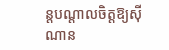ន្តបណ្តាលចិត្តឱ្យស៊ីណាន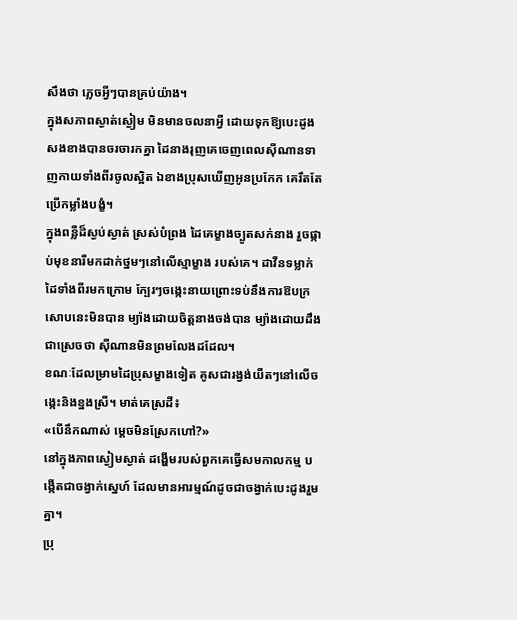សឹងថា ភ្លេចអ្វីៗបានគ្រប់យ៉ាង។
ក្នុងសភាពស្ងាត់ស្ងៀម មិនមានចលនាអ្វី ដោយទុកឱ្យបេះដូងសងខាងបានចរចារកគ្នា ដៃនាងរុញគេចេញពេលស៊ីណានទាញកាយទាំងពីរចូលស្អិត ឯខាងប្រុសឃើញអូនប្រកែក គេរឹតតែប្រើកម្លាំងបង្ខំ។
ក្នុងពន្លឺដ៏ស្ងប់ស្ងាត់ ស្រស់បំព្រង ដៃគេម្ខាងច្បូតសក់នាង រួចផ្កាប់មុខនារីមកដាក់ថ្នមៗនៅលើស្មាម្ខាង របស់គេ។ ដាវីនទម្លាក់ដៃទាំងពីរមកក្រោម ក្បែរៗចង្កេះនាយព្រោះទប់នឹងការឱបក្រសោបនេះមិនបាន ម្យ៉ាងដោយចិត្តនាងចង់បាន ម្យ៉ាងដោយដឹងជាស្រេចថា ស៊ីណានមិនព្រមលែងដដែល។
ខណៈដែលម្រាមដៃប្រុសម្ខាងទៀត គូសជារង្វង់យឺតៗនៅលើចង្កេះនិងខ្នងស្រី។ មាត់គេស្រដី៖
«បើនឹកណាស់ ម្តេចមិនស្រែកហៅ?»
នៅក្នុងភាពស្ងៀមស្ងាត់ ដង្ហើមរបស់ពួកគេធ្វើសមកាលកម្ម បង្កើតជាចង្វាក់ស្នេហ៍ ដែលមានអារម្មណ៍ដូចជាចង្វាក់បេះដូងរួមគ្នា។
ប្រុ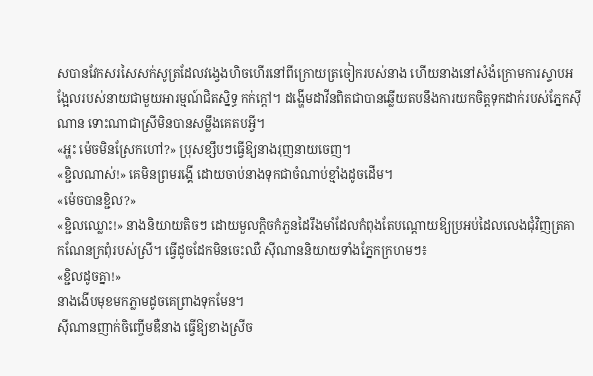សបានវែកសរសៃសក់សូត្រដែលវង្វេងហិចហើរនៅពីក្រោយត្រចៀករបស់នាង ហើយនាងនៅសំងំក្រោមការស្ទាបអង្អែលរបស់នាយជាមួយអារម្មណ៍ជិតស្និទ្ធ កក់ក្តៅ។ ដង្ហើមដាវីនពិតជាបានឆ្លើយតបនឹងការយកចិត្តទុកដាក់របស់ភ្នែកស៊ីណាន ទោះណាជាស្រីមិនបានសម្លឹងគេតបអ្វី។
«អ្ហះ ម៉េចមិនស្រែកហៅ?» ប្រុសខ្សឹបៗធ្វើឱ្យនាងរុញនាយចេញ។
«ខ្ជិលណាស់!» គេមិនព្រមរង្គើ ដោយចាប់នាងទុកជាចំណាប់ខ្មាំងដូចដើម។
«ម៉េចបានខ្ជិល?»
«ខ្ជិលឈ្លោះ!» នាងនិយាយតិចៗ ដោយមួលក្តិចកំភួនដៃរឹងមាំដែលកំពុងតែបណ្តោយឱ្យប្រអប់ដៃលលេងជុំវិញត្រគាកណែនក្រពុំរបស់ស្រី។ ធ្វើដូចដែកមិនចេះឈឺ ស៊ីណាននិយាយទាំងភ្នែកក្រហមៗ៖
«ខ្ជិលដូចគ្នា!»
នាងងើបមុខមកភ្លាមដូចគេព្រាងទុកមែន។
ស៊ីណានញាក់ចិញ្ចើមឌឺនាង ធ្វើឱ្យខាងស្រីច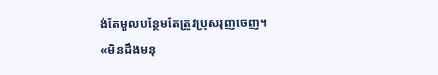ង់តែមួលបន្ថែមតែត្រូវប្រុសរុញចេញ។
«មិនដឹងមនុ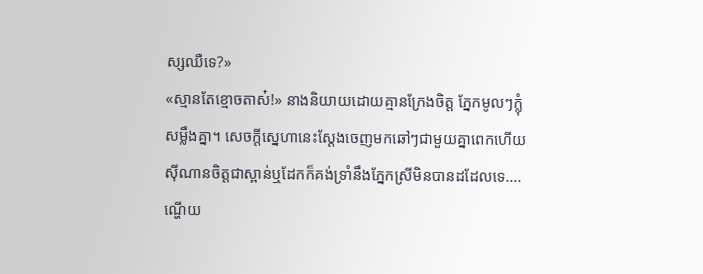ស្សឈឺទេ?»
«ស្មានតែខ្មោចតាស៎!» នាងនិយាយដោយគ្មានក្រែងចិត្ត ភ្នែកមូលៗក្លុំសម្លឹងគ្នា។ សេចក្តីស្នេហានេះស្តែងចេញមកឆៅៗជាមួយគ្នាពេកហើយ ស៊ីណានចិត្តជាស្ពាន់ឬដែកក៏គង់ទ្រាំនឹងភ្នែកស្រីមិនបានដដែលទេ….ណ្ហើយ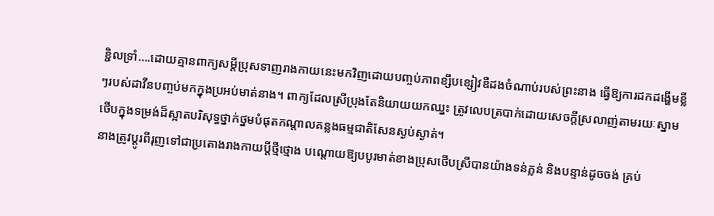ខ្ជិលទ្រាំ….ដោយគ្មានពាក្យសម្ដីប្រុសទាញរាងកាយនេះមកវិញដោយបញ្ចប់ភាពខ្សឹបខ្សៀវឌឺដងចំណាប់របស់ព្រះនាង ធ្វើឱ្យការដកដង្ហើមខ្លីៗរបស់ដាវីនបញ្ចប់មកក្នុងប្រអប់មាត់នាង។ ពាក្យដែលស្រីប្រុងតែនិយាយយកឈ្នះ ត្រូវលេបត្របាក់ដោយសេចក្ដីស្រលាញ់តាមរយៈស្នាមថើបក្នុងទម្រង់ដ៏ស្អាតបរិសុទ្ធថ្នាក់ថ្នមបំផុតកណ្តាលគន្លងធម្មជាតិសែនស្ងប់ស្ងាត់។
នាងត្រូវប្តូរពីរុញទៅជាប្រតោងរាងកាយប្តីថ្មីថ្មោង បណ្តោយឱ្យបបូរមាត់ខាងប្រុសថើបស្រីបានយ៉ាងទន់ភ្លន់ និងបន្ទាន់ដូចចង់ គ្រប់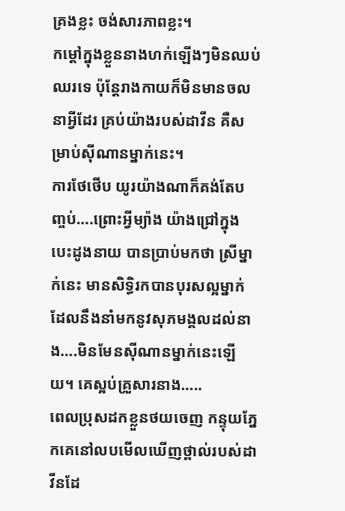គ្រងខ្លះ ចង់សារភាពខ្លះ។
កម្ដៅក្នុងខ្លួននាងហក់ឡើងៗមិនឈប់ឈរទេ ប៉ុន្តែរាងកាយក៏មិនមានចលនាអ្វីដែរ គ្រប់យ៉ាងរបស់ដាវីន គឺសម្រាប់ស៊ីណានម្នាក់នេះ។
ការថែថើប យូរយ៉ាងណាក៏គង់តែបញ្ចប់….ព្រោះអ្វីម្យ៉ាង យ៉ាងជ្រៅក្នុងបេះដូងនាយ បានប្រាប់មកថា ស្រីម្នាក់នេះ មានសិទ្ធិរកបានបុរសល្អម្នាក់ ដែលនឹងនាំមកនូវសុភមង្គលដល់នាង….មិនមែនស៊ីណានម្នាក់នេះឡើយ។ គេស្អប់គ្រួសារនាង…..
ពេលប្រុសដកខ្លួនថយចេញ កន្ទុយភ្នែកគេនៅលបមើលឃើញថ្ពាល់របស់ដាវីនដែ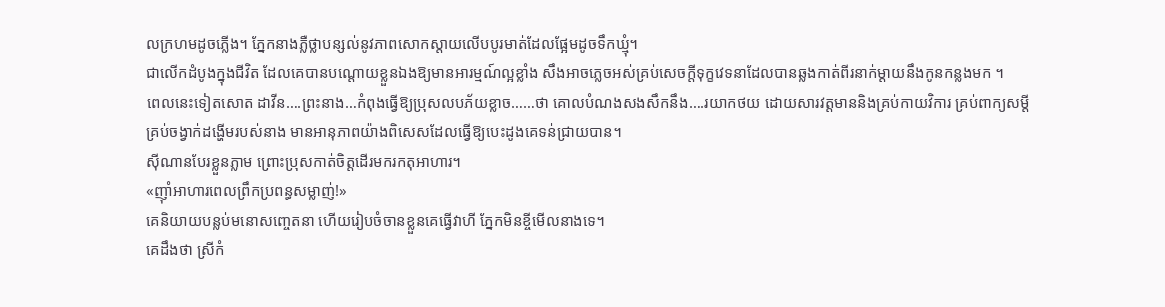លក្រហមដូចភ្លើង។ ភ្នែកនាងភ្លឺថ្លាបន្សល់នូវភាពសោកស្តាយលើបបូរមាត់ដែលផ្អែមដូចទឹកឃ្មុំ។
ជាលើកដំបូងក្នុងជីវិត ដែលគេបានបណ្តោយខ្លួនឯងឱ្យមានអារម្មណ៍ល្អខ្លាំង សឹងអាចភ្លេចអស់គ្រប់សេចក្តីទុក្ខវេទនាដែលបានឆ្លងកាត់ពីរនាក់ម្តាយនឹងកូនកន្លងមក ។
ពេលនេះទៀតសោត ដាវីន….ព្រះនាង…កំពុងធ្វើឱ្យប្រុសលបភ័យខ្លាច……ថា គោលបំណងសងសឹកនឹង….រយាកថយ ដោយសារវត្តមាននិងគ្រប់កាយវិការ គ្រប់ពាក្យសម្តី គ្រប់ចង្វាក់ដង្ហើមរបស់នាង មានអានុភាពយ៉ាងពិសេសដែលធ្វើឱ្យបេះដូងគេទន់ជ្រាយបាន។
ស៊ីណានបែរខ្លួនភ្លាម ព្រោះប្រុសកាត់ចិត្តដើរមករកតុអាហារ។
«ញ៉ាំអាហារពេលព្រឹកប្រពន្ធសម្លាញ់!»
គេនិយាយបន្លប់មនោសញ្ចេតនា ហើយរៀបចំចានខ្លួនគេធ្វើវាហី ភ្នែកមិនខ្ចីមើលនាងទេ។
គេដឹងថា ស្រីកំ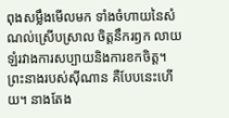ពុងសម្លឹងមើលមក ទាំងចំហាយនៃសំណល់ស្រើបស្រាល ចិត្តនឹករឭក លាយឡំរវាងការសប្បាយនិងការខកចិត្ត។
ព្រះនាងរបស់ស៊ីណាន គឺបែបនេះហើយ។ នាងតែង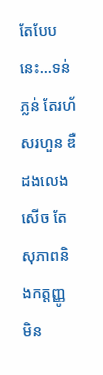តែបែបនេះ…ទន់ភ្លន់ តែរហ័សរហួន ឌឺដងលេងសើច តែសុភាពនិងកត្តញ្ញូ មិន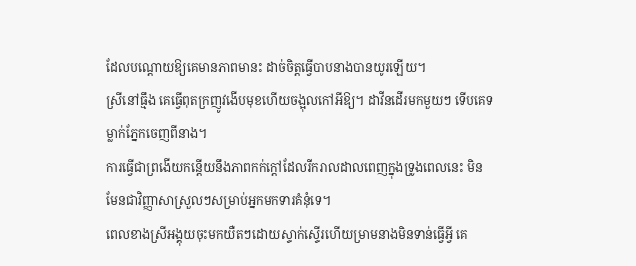ដែលបណ្តោយឱ្យគេមានភាពមានះ ដាច់ចិត្តធ្វើបាបនាងបានយូរឡើយ។
ស្រីនៅធ្មឹង គេធ្វើពុតក្រញូវងើបមុខហើយចង្អុលកៅអីឱ្យ។ ដាវីនដើរមកមួយៗ ទើបគេទម្លាក់ភ្នែកចេញពីនាង។
ការធ្វើជាព្រងើយកន្តើយនឹងភាពកក់ក្តៅដែលរីករាលដាលពេញក្នុងទ្រូងពេលនេះ មិនមែនជាវិញ្ញាសាស្រួលៗសម្រាប់អ្នកមកទារគំនុំទេ។
ពេលខាងស្រីអង្គុយចុះមកយឺតៗដោយស្ទាក់ស្ទើរហើយម្រាមនាងមិនទាន់ធ្វើអ្វី គេ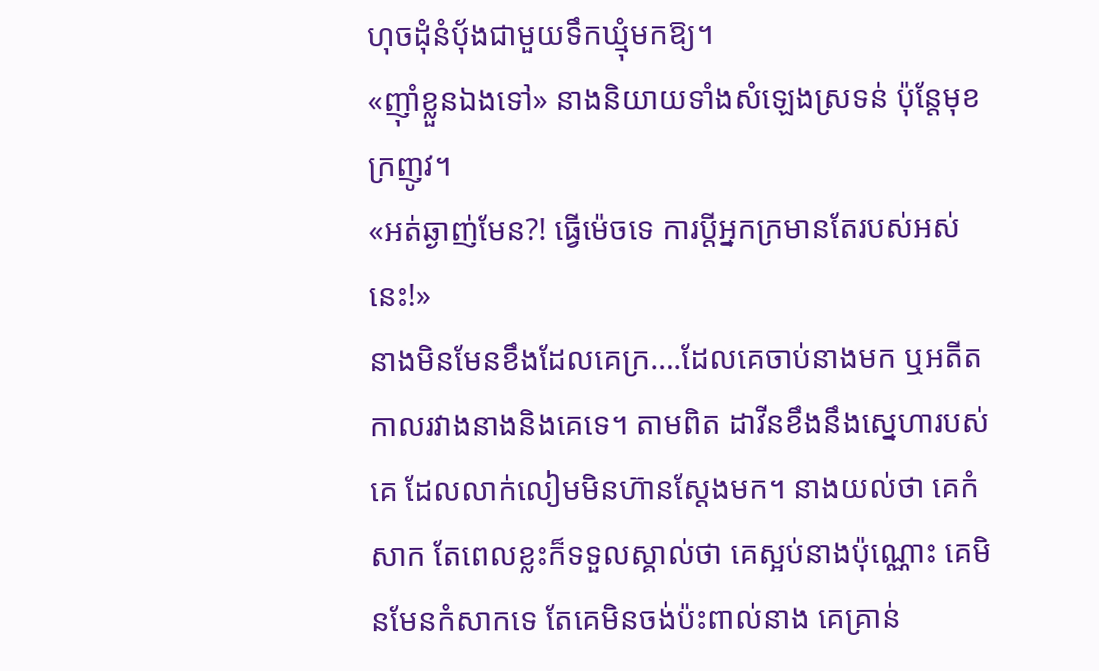ហុចដុំនំបុ័ងជាមួយទឹកឃ្មុំមកឱ្យ។
«ញ៉ាំខ្លួនឯងទៅ» នាងនិយាយទាំងសំឡេងស្រទន់ ប៉ុន្តែមុខក្រញូវ។
«អត់ឆ្ងាញ់មែន?! ធ្វើម៉េចទេ ការប្តីអ្នកក្រមានតែរបស់អស់នេះ!»
នាងមិនមែនខឹងដែលគេក្រ….ដែលគេចាប់នាងមក ឬអតីតកាលរវាងនាងនិងគេទេ។ តាមពិត ដាវីនខឹងនឹងស្នេហារបស់គេ ដែលលាក់លៀមមិនហ៊ានស្តែងមក។ នាងយល់ថា គេកំសាក តែពេលខ្លះក៏ទទួលស្គាល់ថា គេស្អប់នាងប៉ុណ្ណោះ គេមិនមែនកំសាកទេ តែគេមិនចង់ប៉ះពាល់នាង គេគ្រាន់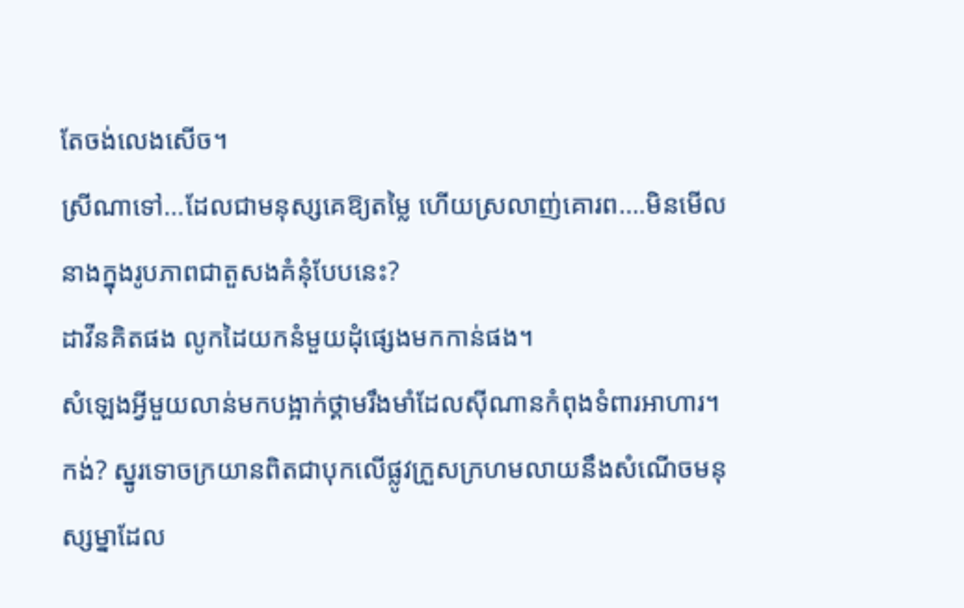តែចង់លេងសើច។
ស្រីណាទៅ…ដែលជាមនុស្សគេឱ្យតម្លៃ ហើយស្រលាញ់គោរព….មិនមើលនាងក្នុងរូបភាពជាតួសងគំនុំបែបនេះ?
ដាវីនគិតផង លូកដៃយកនំមួយដុំផ្សេងមកកាន់ផង។
សំឡេងអ្វីមួយលាន់មកបង្អាក់ថ្គាមរឹងមាំដែលស៊ីណានកំពុងទំពារអាហារ។ កង់? ស្នូរទោចក្រយានពិតជាបុកលើផ្លូវក្រួសក្រហមលាយនឹងសំណើចមនុស្សម្នាដែល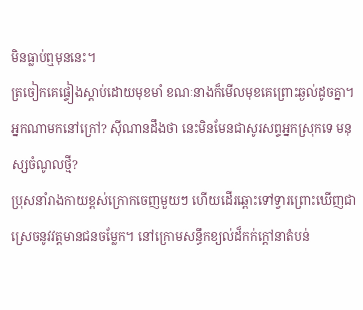មិនធ្លាប់ឮមុននេះ។
ត្រចៀកគេផ្ទៀងស្តាប់ដោយមុខមាំ ខណៈនាងក៏មើលមុខគេព្រោះឆ្ងល់ដូចគ្នា។
អ្នកណាមកនៅក្រៅ? ស៊ីណានដឹងថា នេះមិនមែនជាសូរសព្ទអ្នកស្រុកទេ មនុស្សចំណូលថ្មី?
ប្រុសនាំរាងកាយខ្ពស់ក្រោកចេញមួយៗ ហើយដើរឆ្ពោះទៅទ្វារព្រោះឃើញជាស្រេចនូវវត្តមានជនចម្លែក។ នៅក្រោមសន្ធឹកខ្យល់ដ៏កក់ក្ដៅនាតំបន់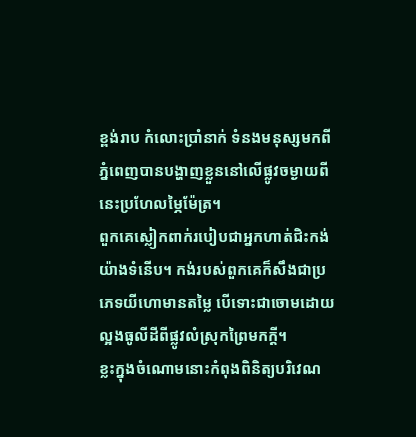ខ្ពង់រាប កំលោះប្រាំនាក់ ទំនងមនុស្សមកពីភ្នំពេញបានបង្ហាញខ្លួននៅលើផ្លូវចម្ងាយពីនេះប្រហែលម្ភៃម៉ែត្រ។
ពួកគេស្លៀកពាក់របៀបជាអ្នកហាត់ជិះកង់យ៉ាងទំនើប។ កង់របស់ពួកគេក៏សឹងជាប្រភេទយីហោមានតម្លៃ បើទោះជាចោមដោយល្អងធូលីដីពីផ្លូវលំស្រុកព្រៃមកក្តី។
ខ្លះក្នុងចំណោមនោះកំពុងពិនិត្យបរិវេណ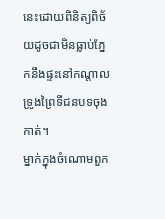នេះដោយពិនិត្យពិច័យដូចជាមិនធ្លាប់ភ្នែកនឹងផ្ទះនៅកណ្តាលទ្រូងព្រៃទីជនបទចុងកាត់។
ម្នាក់ក្នុងចំណោមពួក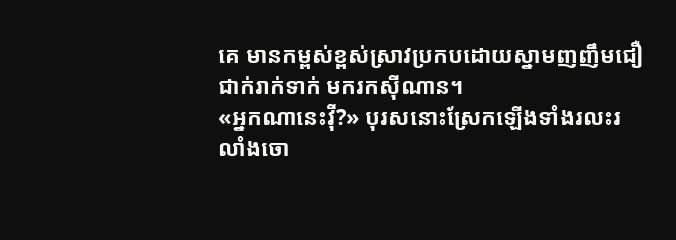គេ មានកម្ពស់ខ្ពស់ស្រាវប្រកបដោយស្នាមញញឹមជឿជាក់រាក់ទាក់ មករកស៊ីណាន។
«អ្នកណានេះវ៉ី?» បុរសនោះស្រែកឡើងទាំងរលះរលាំងចោ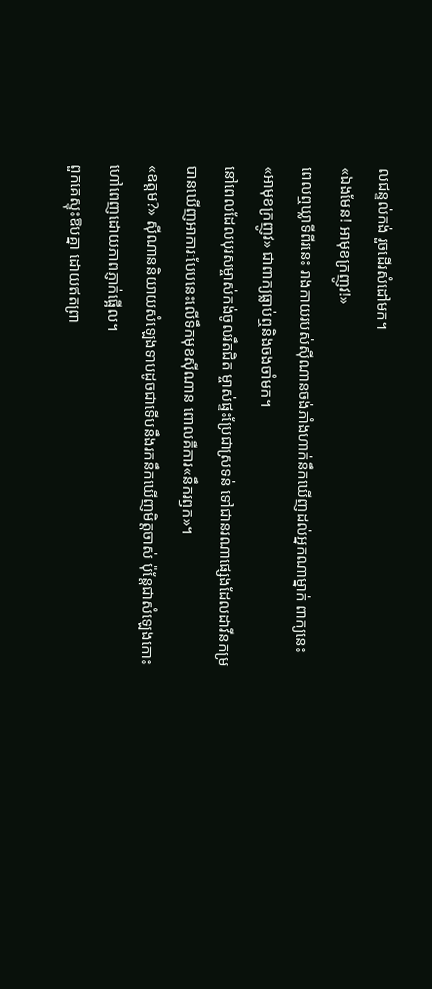លជន្ទល់កង់ រួចដើរសំដៅមក។
«ឯងមែន! អាមុខក្រញូវ!»
ពេលឮឃ្លាទីពីរនេះ រាងកាយរបស់ស៊ីណានចង់ភាំងហាក់នឹកឃើញដល់អ្នកណាម្នាក់ ពាក្យនេះ «អាមុខក្រញូវ» ជាពាក្យធ្លាប់ឮនិងចងចាំមក។
នៅពេលដែលបុរសម្ចាស់កង់ចូលរឹតជិត ម្ចាស់ផ្ទះប្រែជាស្រទន់ ទៅជានរណាផ្សេងដែលដាវីនកម្របានឃើញអាការៈបែបនេះលើទឹកមុខស៊ីណាន ពោលគឺការ«នឹករឭក»។
«ឧត្តម?» ស៊ីណាននិយាយសំឡេងទាបដូចជាទើបនឹងរកនឹកឃើញមិត្តចាស់ ប៉ុន្តែជាសំឡេងកោះហៅពេញដោយភាពភ្ញាក់ផ្អើល។
ពួកគេស្ទុះឱបគ្នា ដោយឥតព្រា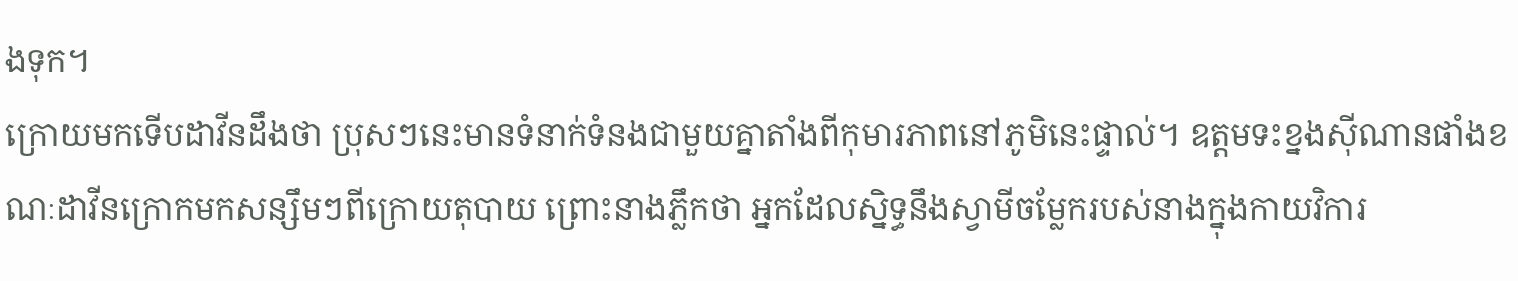ងទុក។
ក្រោយមកទើបដាវីនដឹងថា ប្រុសៗនេះមានទំនាក់ទំនងជាមួយគ្នាតាំងពីកុមារភាពនៅភូមិនេះផ្ទាល់។ ឧត្តមទះខ្នងស៊ីណានផាំងខណៈដាវីនក្រោកមកសន្សឹមៗពីក្រោយតុបាយ ព្រោះនាងភ្លឹកថា អ្នកដែលស្និទ្ធនឹងស្វាមីចម្លែករបស់នាងក្នុងកាយវិការ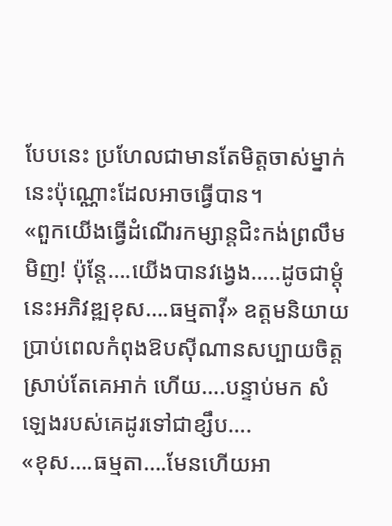បែបនេះ ប្រហែលជាមានតែមិត្តចាស់ម្នាក់នេះប៉ុណ្ណោះដែលអាចធ្វើបាន។
«ពួកយើងធ្វើដំណើរកម្សាន្តជិះកង់ព្រលឹមមិញ! ប៉ុន្តែ….យើងបានវង្វេង…..ដូចជាម្តុំនេះអភិវឌ្ឍខុស….ធម្មតាវ៉ី» ឧត្តមនិយាយប្រាប់ពេលកំពុងឱបស៊ីណានសប្បាយចិត្ត ស្រាប់តែគេអាក់ ហើយ….បន្ទាប់មក សំឡេងរបស់គេដូរទៅជាខ្សឹប….
«ខុស….ធម្មតា….មែនហើយអា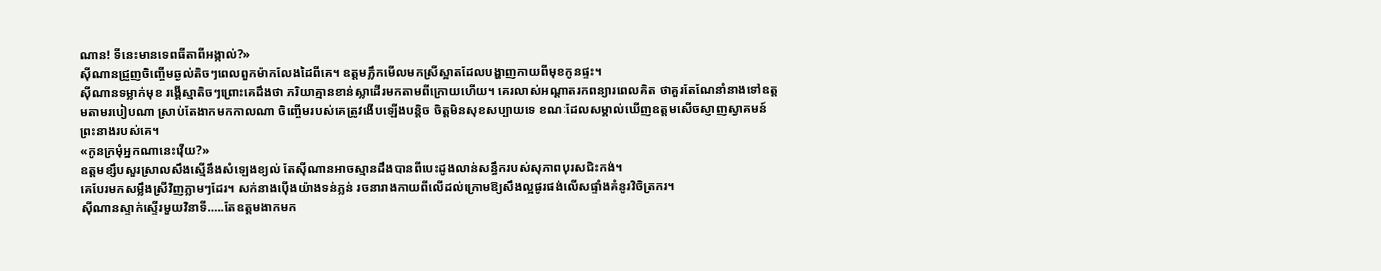ណាន! ទីនេះមានទេពធីតាពីអង្កាល់?»
ស៊ីណានជ្រួញចិញ្ចើមឆ្ងល់តិចៗពេលពួកម៉ាកលែងដៃពីគេ។ ឧត្តមភ្លឹកមើលមកស្រីស្អាតដែលបង្ហាញកាយពីមុខកូនផ្ទះ។
ស៊ីណានទម្លាក់មុខ រង្គើស្មាតិចៗព្រោះគេដឹងថា ភរិយាគ្មានខាន់ស្លាដើរមកតាមពីក្រោយហើយ។ គេរលាស់អណ្តាតរកពន្យារពេលគិត ថាគួរតែណែនាំនាងទៅឧត្តមតាមរបៀបណា ស្រាប់តែងាកមកកាលណា ចិញ្ចើមរបស់គេត្រូវងើបឡើងបន្តិច ចិត្តមិនសុខសប្បាយទេ ខណៈដែលសម្គាល់ឃើញឧត្តមសើចស្ញាញស្វាគមន៍ព្រះនាងរបស់គេ។
«កូនក្រមុំអ្នកណានេះវ៉ើយ?»
ឧត្តមខ្សឹបសួរស្រាលសឹងស្មើនឹងសំឡេងខ្យល់ តែស៊ីណានអាចស្មានដឹងបានពីបេះដូងលាន់សន្ធឹករបស់សុភាពបុរសជិះកង់។
គេបែរមកសម្លឹងស្រីវិញភ្លាមៗដែរ។ សក់នាងប៉ើងយ៉ាងទន់ភ្លន់ រចនារាងកាយពីលើដល់ក្រោមឱ្យសឹងល្អផូរផង់លើសផ្ទាំងគំនូរវិចិត្រករ។
ស៊ីណានស្ទាក់ស្ទើរមួយវិនាទី…..តែឧត្តមងាកមក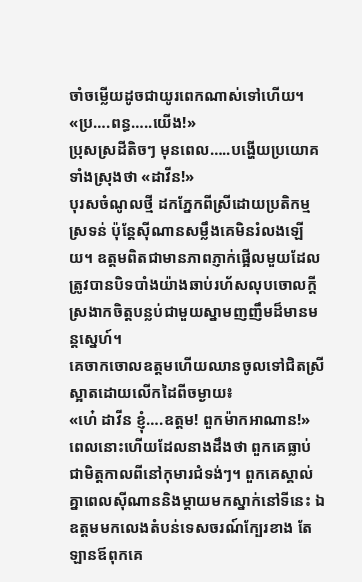ចាំចម្លើយដូចជាយូរពេកណាស់ទៅហើយ។
«ប្រ….ពន្ធ…..យើង!»
ប្រុសស្រដីតិចៗ មុនពេល…..បង្ហើយប្រយោគទាំងស្រុងថា «ដាវីន!»
បុរសចំណូលថ្មី ដកភ្នែកពីស្រីដោយប្រតិកម្មស្រទន់ ប៉ុន្តែស៊ីណានសម្លឹងគេមិនរំលងឡើយ។ ឧត្តមពិតជាមានភាពភ្ញាក់ផ្អើលមួយដែលត្រូវបានបិទបាំងយ៉ាងឆាប់រហ័សលុបចោលក្តីស្រងាកចិត្តបន្លប់ជាមួយស្នាមញញឹមដ៏មានមន្តស្នេហ៍។
គេចាកចោលឧត្តមហើយឈានចូលទៅជិតស្រីស្អាតដោយលើកដៃពីចម្ងាយ៖
«ហេ៎ ដាវីន ខ្ញុំ….ឧត្តម! ពួកម៉ាកអាណាន!»
ពេលនោះហើយដែលនាងដឹងថា ពួកគេធ្លាប់ជាមិត្តកាលពីនៅកុមារជំទង់ៗ។ ពួកគេស្គាល់គ្នាពេលស៊ីណាននិងម្តាយមកស្នាក់នៅទីនេះ ឯឧត្តមមកលេងតំបន់ទេសចរណ៍ក្បែរខាង តែឡានឪពុកគេ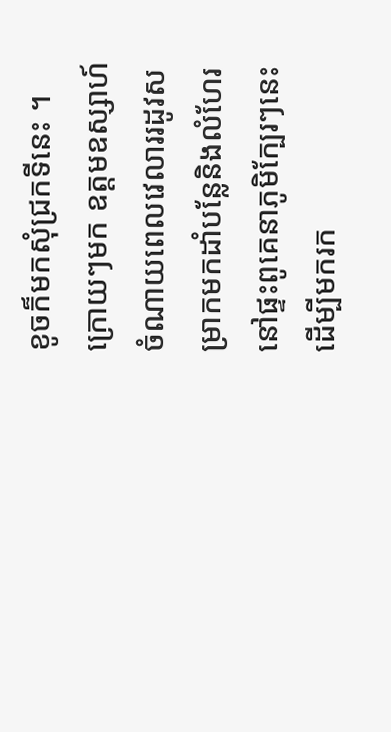ខូចក៏មកសុំជ្រកទីនេះ ។ ក្រោយៗមក ឧត្តមឧស្សាហ៍ចំណាយពេលវេលាររដូវសម្រាកមកដាំបន្លែនិងលំហែរនៅផ្ទះពូគេនាភូមិក្បែរៗនេះដើម្បីមករក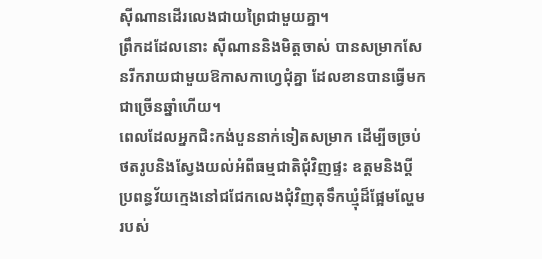ស៊ីណានដើរលេងជាយព្រៃជាមួយគ្នា។
ព្រឹកដដែលនោះ ស៊ីណាននិងមិត្តចាស់ បានសម្រាកសែនរីករាយជាមួយឱកាសកាហ្វេជុំគ្នា ដែលខានបានធ្វើមកជាច្រើនឆ្នាំហើយ។
ពេលដែលអ្នកជិះកង់បួននាក់ទៀតសម្រាក ដើម្បីចច្រប់ថតរូបនិងស្វែងយល់អំពីធម្មជាតិជុំវិញផ្ទះ ឧត្តមនិងប្តីប្រពន្ធវ័យក្មេងនៅជជែកលេងជុំវិញតុទឹកឃ្មុំដ៏ផ្អែមល្ហែមរបស់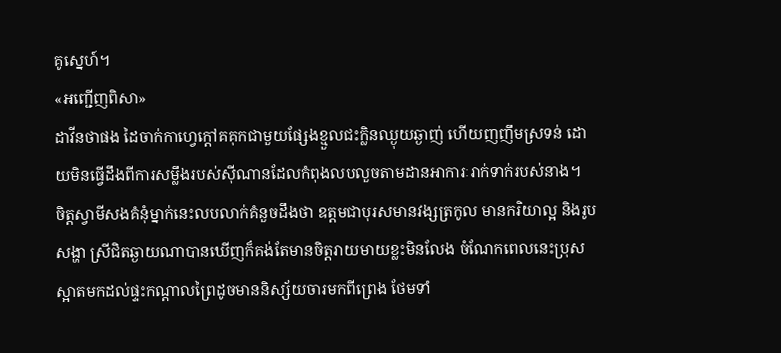គូស្នេហ៍។
«អញ្ជើញពិសា»
ដាវីនថាផង ដៃចាក់កាហ្វេក្តៅគគុកជាមួយផ្សែងខ្មួលជះក្លិនឈ្ងុយឆ្ងាញ់ ហើយញញឹមស្រទន់ ដោយមិនធ្វើដឹងពីការសម្លឹងរបស់ស៊ីណានដែលកំពុងលបលួចតាមដានអាការៈរាក់ទាក់របស់នាង។
ចិត្តស្វាមីសងគំនុំម្នាក់នេះលបលាក់គំនួចដឹងថា ឧត្តមជាបុរសមានវង្សត្រកូល មានករិយាល្អ និងរូបសង្ហា ស្រីជិតឆ្ងាយណាបានឃើញក៏គង់តែមានចិត្តរាយមាយខ្លះមិនលែង ចំណែកពេលនេះប្រុសស្អាតមកដល់ផ្ទះកណ្តាលព្រៃដូចមាននិស្ស័យចារមកពីព្រេង ថែមទាំ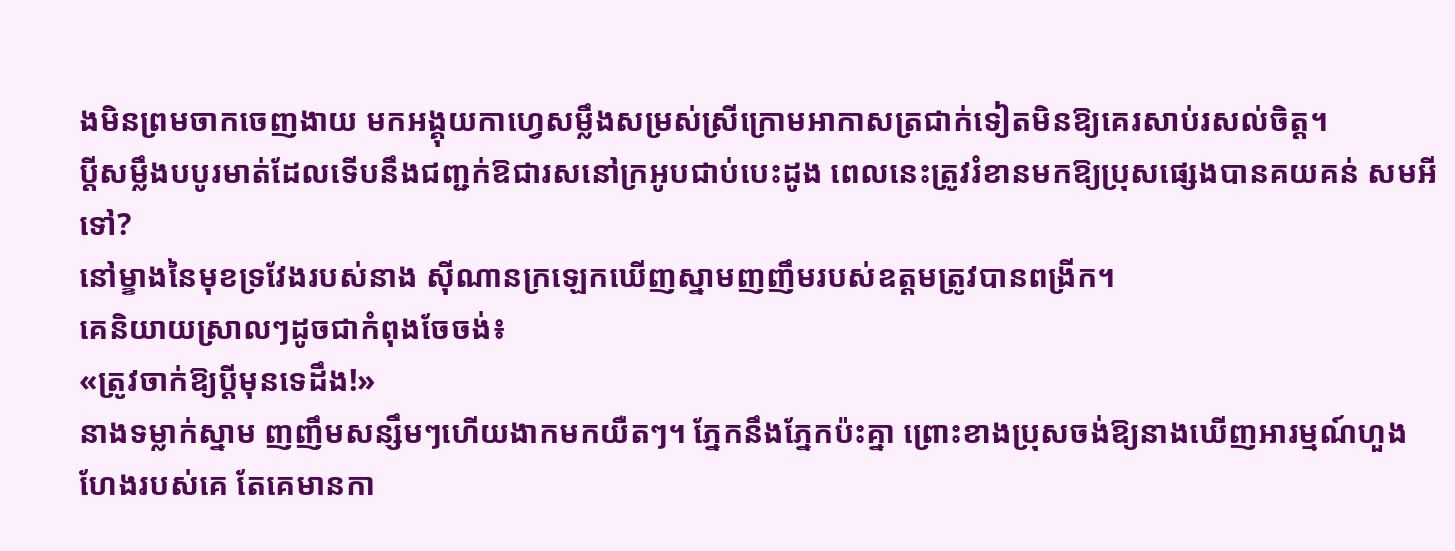ងមិនព្រមចាកចេញងាយ មកអង្គុយកាហ្វេសម្លឹងសម្រស់ស្រីក្រោមអាកាសត្រជាក់ទៀតមិនឱ្យគេរសាប់រសល់ចិត្ត។
ប្តីសម្លឹងបបូរមាត់ដែលទើបនឹងជញ្ជក់ឱជារសនៅក្រអូបជាប់បេះដូង ពេលនេះត្រូវរំខានមកឱ្យប្រុសផ្សេងបានគយគន់ សមអីទៅ?
នៅម្ខាងនៃមុខទ្រវែងរបស់នាង ស៊ីណានក្រឡេកឃើញស្នាមញញឹមរបស់ឧត្តមត្រូវបានពង្រីក។
គេនិយាយស្រាលៗដូចជាកំពុងចែចង់៖
«ត្រូវចាក់ឱ្យប្តីមុនទេដឹង!»
នាងទម្លាក់ស្នាម ញញឹមសន្សឹមៗហើយងាកមកយឺតៗ។ ភ្នែកនឹងភ្នែកប៉ះគ្នា ព្រោះខាងប្រុសចង់ឱ្យនាងឃើញអារម្មណ៍ហួងហែងរបស់គេ តែគេមានកា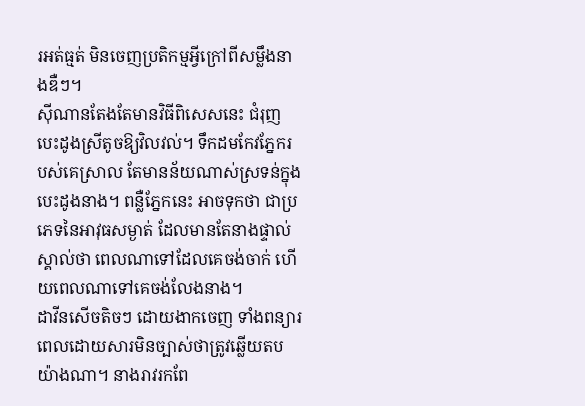រអត់ធ្មត់ មិនចេញប្រតិកម្មអ្វីក្រៅពីសម្លឹងនាងឌឺៗ។
ស៊ីណានតែងតែមានវិធីពិសេសនេះ ជំរុញបេះដូងស្រីតូចឱ្យវិលវល់។ ទឹកដមកែវភ្នែករបស់គេស្រាល តែមានន័យណាស់ស្រទន់ក្នុងបេះដូងនាង។ ពន្លឺភ្នែកនេះ អាចទុកថា ជាប្រភេទនៃអាវុធសម្ងាត់ ដែលមានតែនាងផ្ទាល់ស្គាល់ថា ពេលណាទៅដែលគេចង់ចាក់ ហើយពេលណាទៅគេចង់លែងនាង។
ដាវីនសើចតិចៗ ដោយងាកចេញ ទាំងពន្យារពេលដោយសារមិនច្បាស់ថាត្រូវឆ្លើយតបយ៉ាងណា។ នាងរាវរកពែ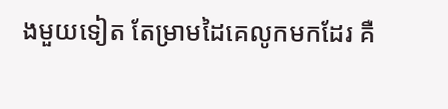ងមួយទៀត តែម្រាមដៃគេលូកមកដែរ គឺ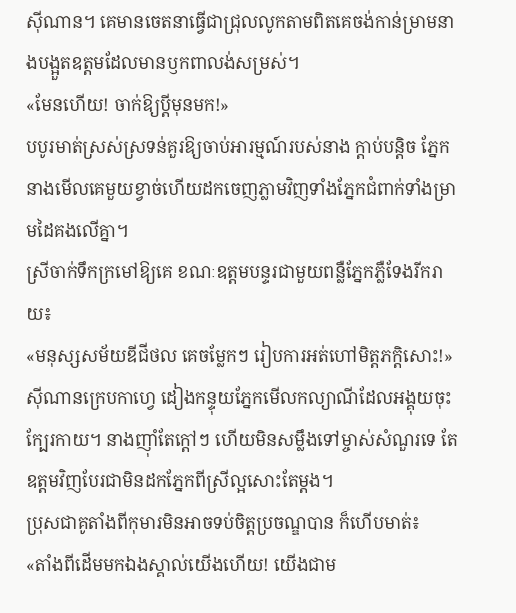ស៊ីណាន។ គេមានចេតនាធ្វើជាជ្រុលលូកតាមពិតគេចង់កាន់ម្រាមនាងបង្អួតឧត្តមដែលមានឫកពាលង់សម្រស់។
«មែនហើយ! ចាក់ឱ្យប្តីមុនមក!»
បបូរមាត់ស្រស់ស្រទន់គួរឱ្យចាប់អារម្មណ៍របស់នាង ក្តាប់បន្តិច ភ្នែកនាងមើលគេមួយខ្វាច់ហើយដកចេញភ្លាមវិញទាំងភ្នែកជំពាក់ទាំងម្រាមដៃគងលើគ្នា។
ស្រីចាក់ទឹកក្រមៅឱ្យគេ ខណៈឧត្តមបន្ទរជាមួយពន្លឺភ្នែកភ្លឺទែងរីករាយ៖
«មនុស្សសម័យឌីជីថល គេចម្លែកៗ រៀបការអត់ហៅមិត្តភក្តិសោះ!»
ស៊ីណានក្រេបកាហ្វេ ដៀងកន្ទុយភ្នែកមើលកល្យាណីដែលអង្គុយចុះក្បែរកាយ។ នាងញ៉ាំតែក្តៅៗ ហើយមិនសម្លឹងទៅម្ចាស់សំណួរទេ តែឧត្តមវិញបែរជាមិនដកភ្នែកពីស្រីល្អសោះតែម្តង។
ប្រុសជាគូតាំងពីកុមារមិនអាចទប់ចិត្តប្រចណ្ឌបាន ក៏ហើបមាត់៖
«តាំងពីដើមមកឯងស្គាល់យើងហើយ! យើងជាម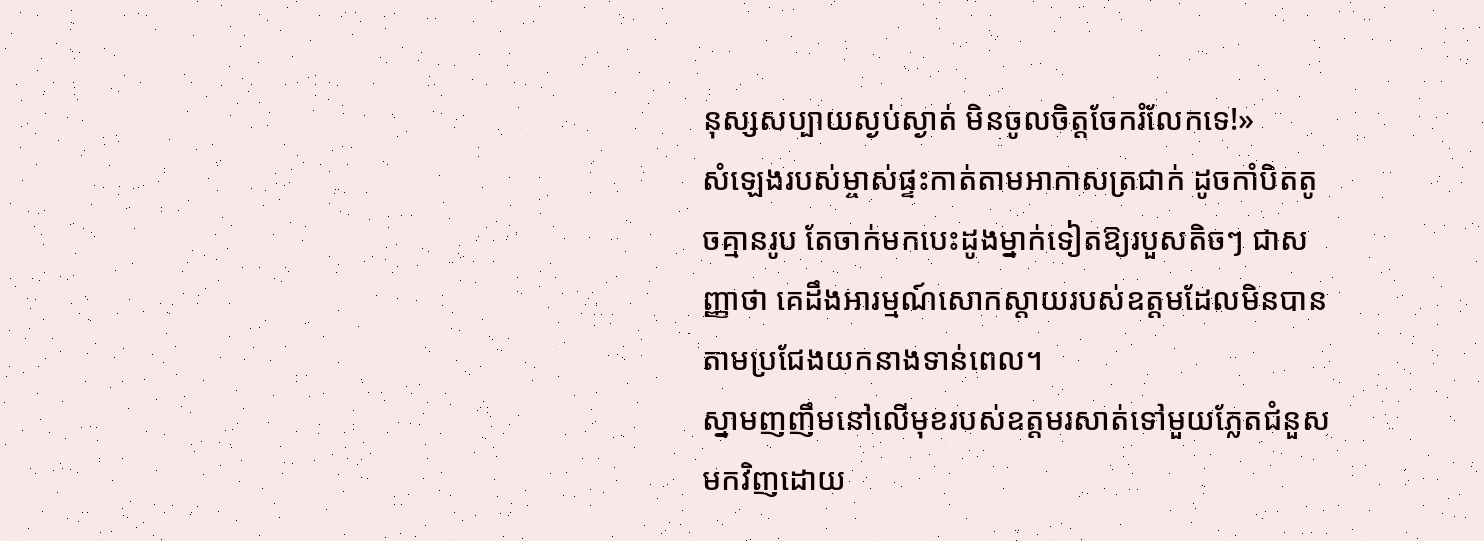នុស្សសប្បាយស្ងប់ស្ងាត់ មិនចូលចិត្តចែករំលែកទេ!»
សំឡេងរបស់ម្ចាស់ផ្ទះកាត់តាមអាកាសត្រជាក់ ដូចកាំបិតតូចគ្មានរូប តែចាក់មកបេះដូងម្នាក់ទៀតឱ្យរបួសតិចៗ ជាសញ្ញាថា គេដឹងអារម្មណ៍សោកស្តាយរបស់ឧត្តមដែលមិនបានតាមប្រជែងយកនាងទាន់ពេល។
ស្នាមញញឹមនៅលើមុខរបស់ឧត្តមរសាត់ទៅមួយភ្លែតជំនួសមកវិញដោយ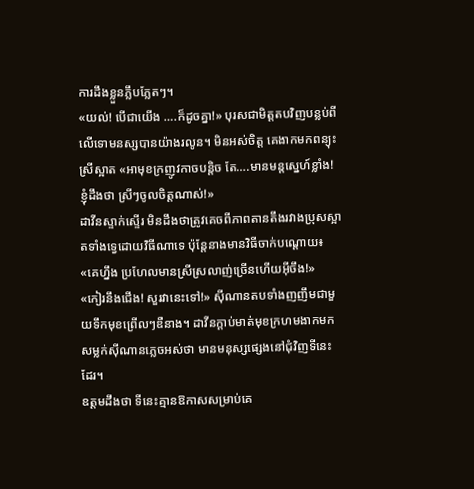ការដឹងខ្លួនភ្លឹបភ្លែតៗ។
«យល់! បើជាយើង ….ក៏ដូចគ្នា!» បុរសជាមិត្តតបវិញបន្លប់ពីលើទោមនស្សបានយ៉ាងរលូន។ មិនអស់ចិត្ត គេងាកមកពន្យុះស្រីស្អាត «អាមុខក្រញូវកាចបន្តិច តែ….មានមន្តស្នេហ៍ខ្លាំង! ខ្ញុំដឹងថា ស្រីៗចូលចិត្តណាស់!»
ដាវីនស្ទាក់ស្ទើរ មិនដឹងថាត្រូវគេចពីភាពតានតឹងរវាងប្រុសស្អាតទាំងទ្វេដោយវិធីណាទេ ប៉ុន្តែនាងមានវិធីចាក់បណ្តោយ៖
«គេហ្នឹង ប្រហែលមានស្រីស្រលាញ់ច្រើនហើយអ៊ីចឹង!»
«កៀរនឹងជើង! សួរវានេះទៅ!» ស៊ីណានតបទាំងញញឹមជាមួយទឹកមុខព្រើលៗឌឺនាង។ ដាវីនក្តាប់មាត់មុខក្រហមងាកមកសម្លក់ស៊ីណានភ្លេចអស់ថា មានមនុស្សផ្សេងនៅជុំវិញទីនេះដែរ។
ឧត្តមដឹងថា ទីនេះគ្មានឱកាសសម្រាប់គេ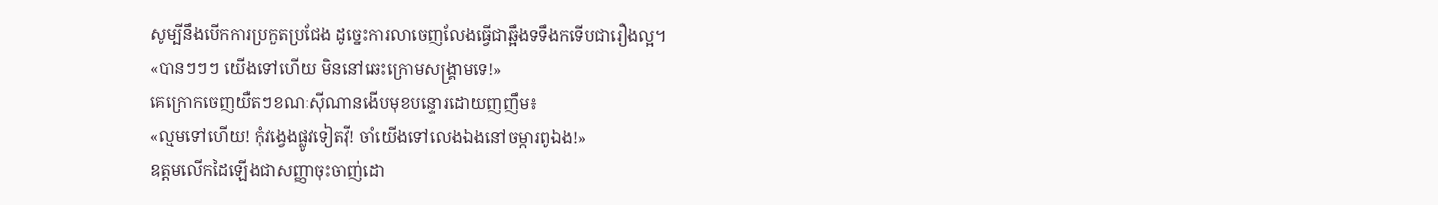សូម្បីនឹងបើកការប្រកួតប្រជែង ដូច្នេះការលាចេញលែងធ្វើជាឆ្អឹងទទឹងកទើបជារឿងល្អ។
«បានៗៗៗ យើងទៅហើយ មិននៅឆេះក្រោមសង្គ្រាមទេ!»
គេក្រោកចេញយឺតៗខណៈស៊ីណានងើបមុខបន្ទោរដោយញញឹម៖
«ល្មមទៅហើយ! កុំវង្វេងផ្លូវទៀតវ៉ី! ចាំយើងទៅលេងឯងនៅចម្ការពូឯង!»
ឧត្តមលើកដៃឡើងជាសញ្ញាចុះចាញ់ដោ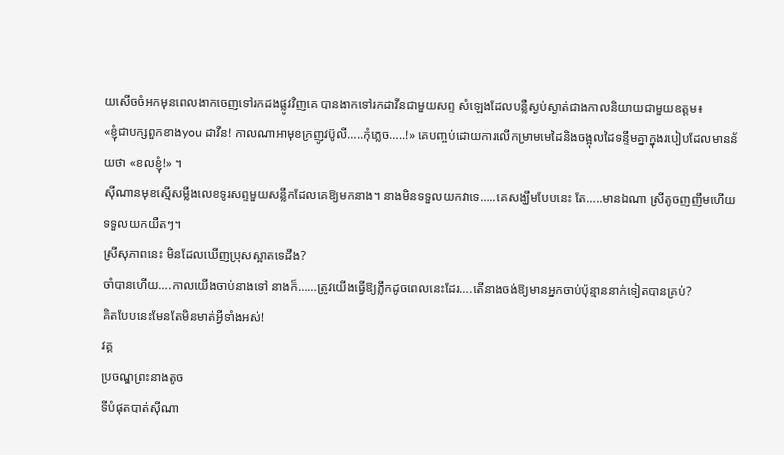យសើចចំអកមុនពេលងាកចេញទៅរកដងផ្លូវវិញគេ បានងាកទៅរកដាវីនជាមួយសព្ទ សំឡេងដែលបន្លឺស្ងប់ស្ងាត់ជាងកាលនិយាយជាមួយឧត្តម៖
«ខ្ញុំជាបក្សពួកខាងyou ដាវីន! កាលណាអាមុខក្រញូវប៊ូលី…..កុំភ្លេច…..!» គេបញ្ចប់ដោយការលើកម្រាមមេដៃនិងចង្អុលដៃទន្ទឹមគ្នាក្នុងរបៀបដែលមានន័យថា «ខលខ្ញុំ!» ។
ស៊ីណានមុខស្មើសម្លឹងលេខទូរសព្ទមួយសន្លឹកដែលគេឱ្យមកនាង។ នាងមិនទទួលយកវាទេ…..គេសង្ឃឹមបែបនេះ តែ…..មានឯណា ស្រីតូចញញឹមហើយទទួលយកយឺតៗ។
ស្រីសុភាពនេះ មិនដែលឃើញប្រុសស្អាតទេដឹង?
ចាំបានហើយ….កាលយើងចាប់នាងទៅ នាងក៏……ត្រូវយើងធ្វើឱ្យភ្លឹកដូចពេលនេះដែរ….តើនាងចង់ឱ្យមានអ្នកចាប់ប៉ុន្មាននាក់ទៀតបានគ្រប់?
គិតបែបនេះមែនតែមិនមាត់អ្វីទាំងអស់!
វគ្គ
ប្រចណ្ឌព្រះនាងតូច
ទីបំផុតបាត់ស៊ីណា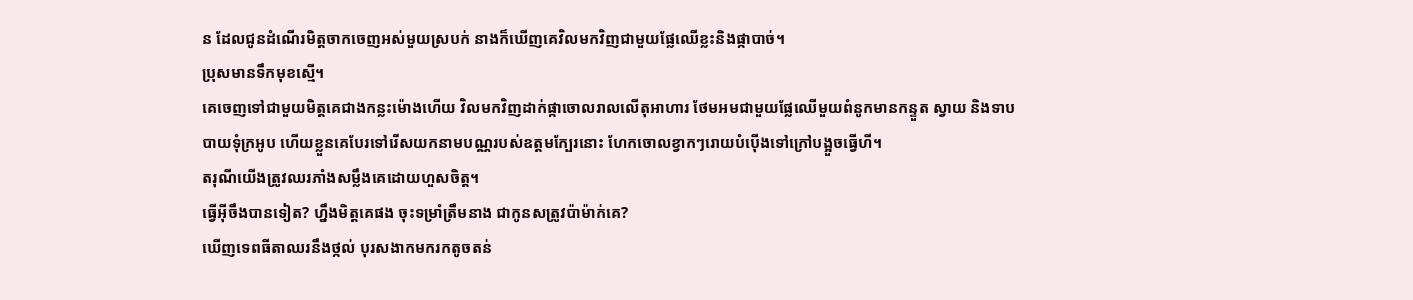ន ដែលជូនដំណើរមិត្តចាកចេញអស់មួយស្របក់ នាងក៏ឃើញគេវិលមកវិញជាមួយផ្លែឈើខ្លះនិងផ្កាបាច់។
ប្រុសមានទឹកមុខស្មើ។
គេចេញទៅជាមួយមិត្តគេជាងកន្លះម៉ោងហើយ វិលមកវិញដាក់ផ្កាចោលរាលលើតុអាហារ ថែមអមជាមួយផ្លែឈើមួយពំនូកមានកន្ទួត ស្វាយ និងទាបបាយទុំក្រអូប ហើយខ្លួនគេបែរទៅរើសយកនាមបណ្ណរបស់ឧត្តមក្បែរនោះ ហែកចោលខ្វាកៗរោយបំប៉ើងទៅក្រៅបង្អួចធ្វើហី។
តរុណីយើងត្រូវឈរភាំងសម្លឹងគេដោយហួសចិត្ត។
ធ្វើអ៊ីចឹងបានទៀត? ហ្នឹងមិត្តគេផង ចុះទម្រាំត្រឹមនាង ជាកូនសត្រូវប៉ាម៉ាក់គេ?
ឃើញទេពធីតាឈរនឹងថ្កល់ បុរសងាកមករកតូចតន់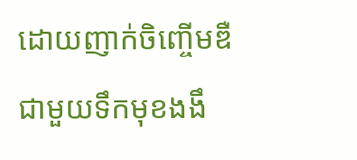ដោយញាក់ចិញ្ចើមឌឺជាមួយទឹកមុខងងឹ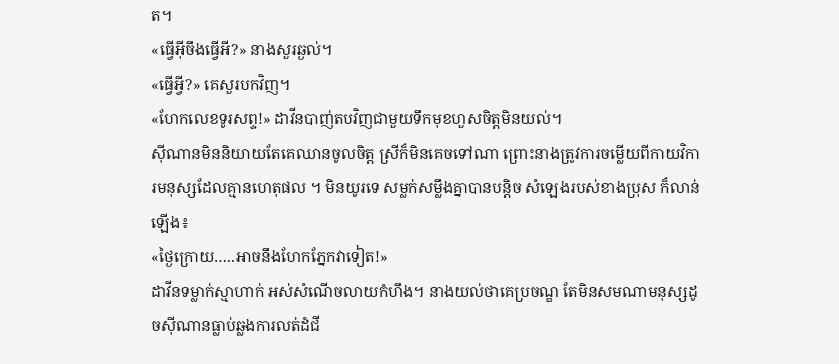ត។
«ធ្វើអ៊ីចឹងធ្វើអី?» នាងសួរឆ្ងល់។
«ធ្វើអ្វី?» គេសួរបកវិញ។
«ហែកលេខទូរសព្ទ!» ដាវីនបាញ់តបវិញជាមួយទឹកមុខហួសចិត្តមិនយល់។
ស៊ីណានមិននិយាយតែគេឈានចូលចិត្ត ស្រីក៏មិនគេចទៅណា ព្រោះនាងត្រូវការចម្លើយពីកាយវិការមនុស្សដែលគ្មានហេតុផល ។ មិនយូរទេ សម្លក់សម្លឹងគ្នាបានបន្តិច សំឡេងរបស់ខាងប្រុស ក៏លាន់ឡើង៖
«ថ្ងៃក្រោយ…..អាចនឹងហែកភ្នែកវាទៀត!»
ដាវីនទម្លាក់ស្មាហាក់ អស់សំណើចលាយកំហឹង។ នាងយល់ថាគេប្រចណ្ឌ តែមិនសមណាមនុស្សដូចស៊ីណានធ្លាប់ឆ្លងការលត់ដំជី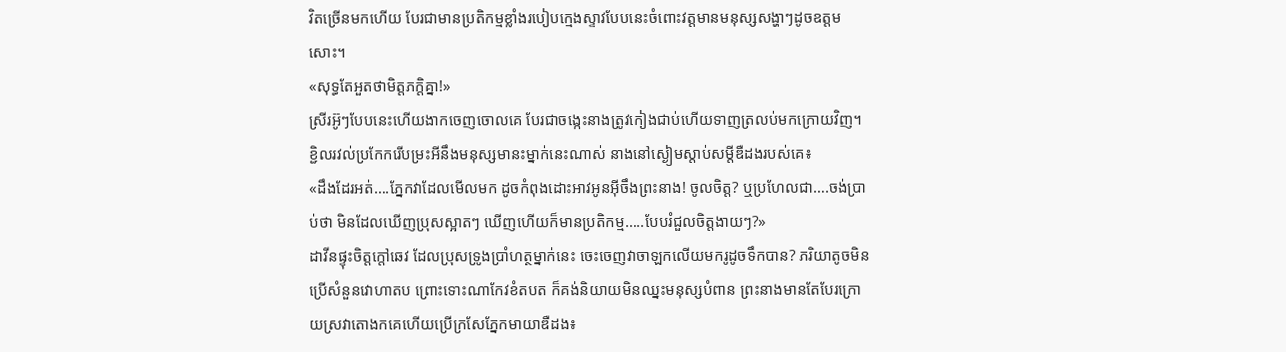វិតច្រើនមកហើយ បែរជាមានប្រតិកម្មខ្លាំងរបៀបក្មេងស្ទាវបែបនេះចំពោះវត្តមានមនុស្សសង្ហាៗដូចឧត្តមសោះ។
«សុទ្ធតែអួតថាមិត្តភក្តិគ្នា!»
ស្រីរអ៊ូៗបែបនេះហើយងាកចេញចោលគេ បែរជាចង្កេះនាងត្រូវកៀងជាប់ហើយទាញត្រលប់មកក្រោយវិញ។ ខ្ជិលរវល់ប្រកែករើបម្រះអីនឹងមនុស្សមានះម្នាក់នេះណាស់ នាងនៅស្ងៀមស្តាប់សម្តីឌឺដងរបស់គេ៖
«ដឹងដែរអត់….ភ្នែកវាដែលមើលមក ដូចកំពុងដោះអាវអូនអ៊ីចឹងព្រះនាង! ចូលចិត្ត? ឬប្រហែលជា….ចង់ប្រាប់ថា មិនដែលឃើញប្រុសស្អាតៗ ឃើញហើយក៏មានប្រតិកម្ម…..បែបរំជួលចិត្តងាយៗ?»
ដាវីនផ្ទុះចិត្តក្តៅឆេវ ដែលប្រុសទ្រូងប្រាំហត្ថម្នាក់នេះ ចេះចេញវាចាឡកលើយមករូដូចទឹកបាន? ភរិយាតូចមិនប្រើសំនួនវោហាតប ព្រោះទោះណាកែវខំតបត ក៏គង់និយាយមិនឈ្នះមនុស្សបំពាន ព្រះនាងមានតែបែរក្រោយស្រវាតោងកគេហើយប្រើក្រសែភ្នែកមាយាឌឺដង៖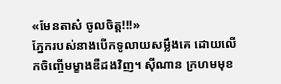«មែនតាស៎ ចូលចិត្ត!!!»
ភ្នែករបស់នាងបើកទូលាយសម្លឹងគេ ដោយលើកចិញ្ចើមម្ខាងឌឺដងវិញ។ ស៊ីណាន ក្រហមមុខ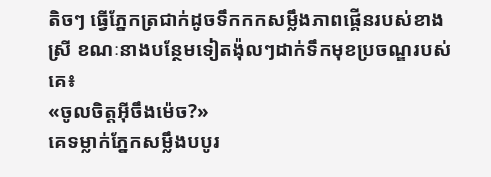តិចៗ ធ្វើភ្នែកត្រជាក់ដូចទឹកកកសម្លឹងភាពផ្គើនរបស់ខាងស្រី ខណៈនាងបន្ថែមទៀតង៉ុលៗដាក់ទឹកមុខប្រចណ្ឌរបស់គេ៖
«ចូលចិត្តអ៊ីចឹងម៉េច?»
គេទម្លាក់ភ្នែកសម្លឹងបបូរ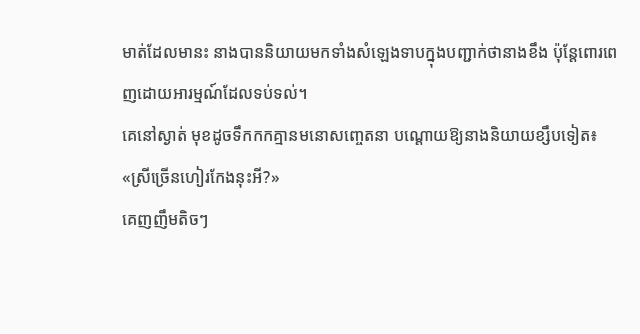មាត់ដែលមានះ នាងបាននិយាយមកទាំងសំឡេងទាបក្នុងបញ្ជាក់ថានាងខឹង ប៉ុន្តែពោរពេញដោយអារម្មណ៍ដែលទប់ទល់។
គេនៅស្ងាត់ មុខដូចទឹកកកគ្មានមនោសញ្ចេតនា បណ្តោយឱ្យនាងនិយាយខ្សឹបទៀត៖
«ស្រីច្រើនហៀរកែងនុះអី?»
គេញញឹមតិចៗ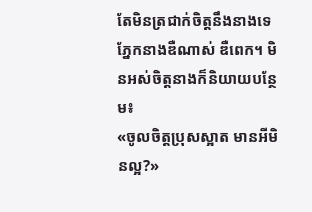តែមិនត្រជាក់ចិត្តនឹងនាងទេ ភ្នែកនាងឌឺណាស់ ឌឺពេក។ មិនអស់ចិត្តនាងក៏និយាយបន្ថែម៖
«ចូលចិត្តប្រុសស្អាត មានអីមិនល្អ?»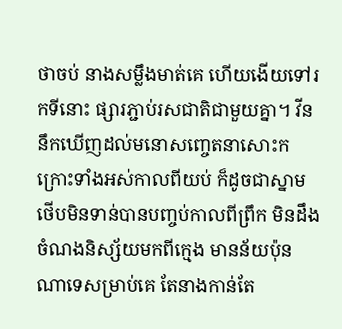ថាចប់ នាងសម្លឹងមាត់គេ ហើយងើយទៅរកទីនោះ ផ្សារភ្ជាប់រសជាតិជាមួយគ្នា។ វីននឹកឃើញដល់មនោសញ្ចេតនាសោះកក្រោះទាំងអស់កាលពីយប់ ក៏ដូចជាស្នាមថើបមិនទាន់បានបញ្ចប់កាលពីព្រឹក មិនដឹងចំណងនិស្ស័យមកពីក្មេង មានន័យប៉ុនណាទេសម្រាប់គេ តែនាងកាន់តែ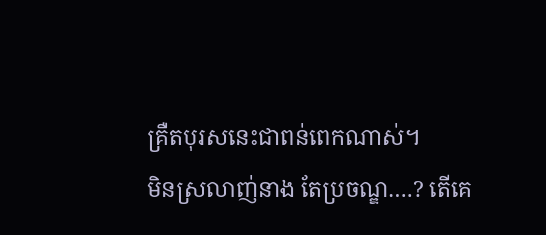គ្រឺតបុរសនេះជាពន់ពេកណាស់។
មិនស្រលាញ់នាង តែប្រចណ្ឌ….? តើគេ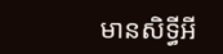មានសិទ្ធីអី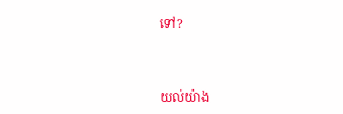ទៅ?



យល់យ៉ាង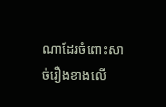ណាដែរចំពោះសាច់រឿងខាងលើ